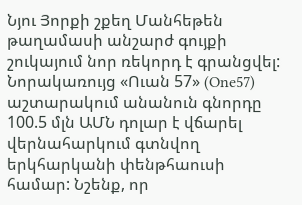Նյու Յորքի շքեղ Մանհեթեն թաղամասի անշարժ գույքի շուկայում նոր ռեկորդ է գրանցվել: Նորակառույց «Ուան 57» (One57) աշտարակում անանուն գնորդը 100.5 մլն ԱՄՆ դոլար է վճարել վերնահարկում գտնվող երկհարկանի փենթհաուսի համար: Նշենք, որ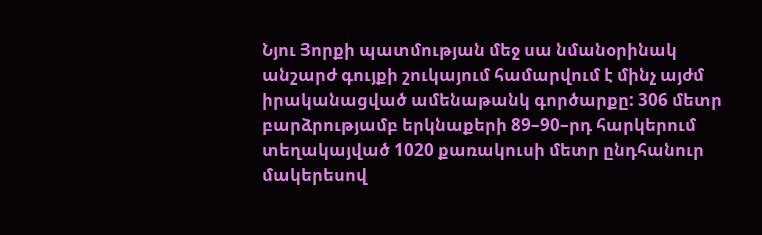Նյու Յորքի պատմության մեջ սա նմանօրինակ անշարժ գույքի շուկայում համարվում է մինչ այժմ իրականացված ամենաթանկ գործարքը: 306 մետր բարձրությամբ երկնաքերի 89–90–րդ հարկերում տեղակայված 1020 քառակուսի մետր ընդհանուր մակերեսով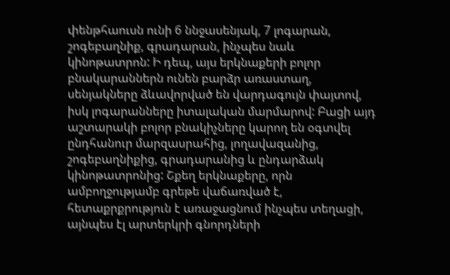փենթհաուսն ունի 6 ննջասենյակ, 7 լոգարան, շոգեբաղնիք, գրադարան, ինչպես նաև կինոթատրոն: Ի դեպ, այս երկնաքերի բոլոր բնակարաններն ունեն բարձր առաստաղ, սենյակները ձևավորված են վարդագույն փայտով, իսկ լոգարանները իտալական մարմարով: Բացի այդ աշտարակի բոլոր բնակիչները կարող են օգտվել ընդհանուր մարզասրահից, լողավազանից, շոգեբաղնիքից, գրադարանից և ընդարձակ կինոթատրոնից: Շքեղ երկնաքերը, որն ամբողջությամբ գրեթե վաճառված է, հետաքրքրություն է առաջացնում ինչպես տեղացի, այնպես էլ արտերկրի գնորդների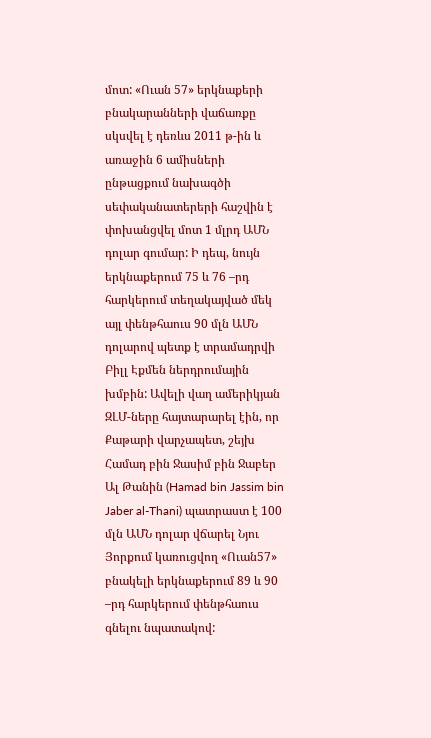մոտ: «Ուան 57» երկնաքերի բնակարանների վաճառքը սկսվել է դեռևս 2011 թ-ին և առաջին 6 ամիսների ընթացքում նախագծի սեփականատերերի հաշվին է փոխանցվել մոտ 1 մլրդ ԱՄՆ դոլար գումար: Ի դեպ, նույն երկնաքերում 75 և 76 –րդ հարկերում տեղակայված մեկ այլ փենթհաուս 90 մլն ԱՄՆ դոլարով պետք է տրամադրվի Բիլլ Էքմեն ներդրումային խմբին: Ավելի վաղ ամերիկյան ԶԼՄ-ները հայտարարել էին, որ Քաթարի վարչապետ, շեյխ Համադ բին Ջասիմ բին Ջաբեր Ալ Թանին (Hamad bin Jassim bin Jaber al-Thani) պատրաստ է 100 մլն ԱՄՆ դոլար վճարել Նյու Յորքում կառուցվող «Ուան57» բնակելի երկնաքերում 89 և 90 –րդ հարկերում փենթհաուս գնելու նպատակով: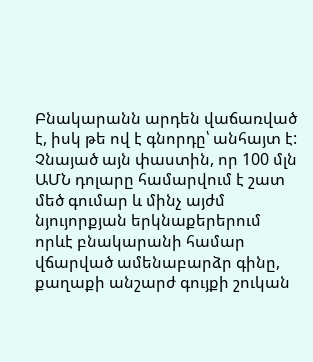Բնակարանն արդեն վաճառված է, իսկ թե ով է գնորդը՝ անհայտ է: Չնայած այն փաստին, որ 100 մլն ԱՄՆ դոլարը համարվում է շատ մեծ գումար և մինչ այժմ նյույորքյան երկնաքերերում որևէ բնակարանի համար վճարված ամենաբարձր գինը, քաղաքի անշարժ գույքի շուկան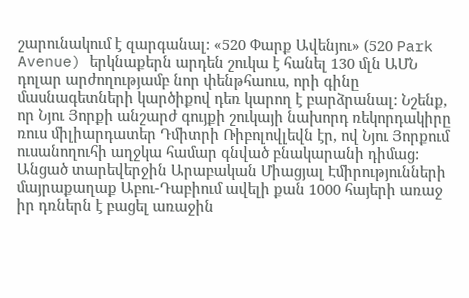շարունակում է զարգանալ: «520 Փարք Ավենյու» (520 Park Avenue) երկնաքերն արդեն շուկա է հանել 130 մլն ԱՄՆ դոլար արժողությամբ նոր փենթհաուս, որի գինը մասնագետների կարծիքով դեռ կարող է բարձրանալ: Նշենք, որ Նյու Յորքի անշարժ գույքի շուկայի նախորդ ռեկորդակիրը ռուս միլիարդատեր Դմիտրի Ռիբոլովլեվն էր, ով Նյու Յորքում ուսանողուհի աղջկա համար գնված բնակարանի դիմաց:
Անցած տարեվերջին Արաբական Միացյալ Էմիրությունների մայրաքաղաք Աբու-Դաբիում ավելի քան 1000 հայերի առաջ իր դռներն է բացել առաջին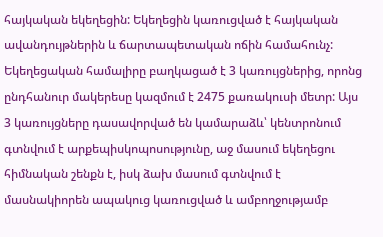հայկական եկեղեցին: Եկեղեցին կառուցված է հայկական ավանդույթներին և ճարտապետական ոճին համահունչ: Եկեղեցական համալիրը բաղկացած է 3 կառույցներից, որոնց ընդհանուր մակերեսը կազմում է 2475 քառակուսի մետր: Այս 3 կառույցները դասավորված են կամարաձև՝ կենտրոնում գտնվում է արքեպիսկոպոսությունը, աջ մասում եկեղեցու հիմնական շենքն է, իսկ ձախ մասում գտնվում է մասնակիորեն ապակուց կառուցված և ամբողջությամբ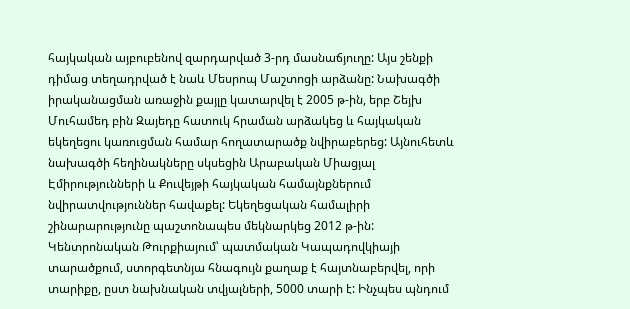հայկական այբուբենով զարդարված 3-րդ մասնաճյուղը: Այս շենքի դիմաց տեղադրված է նաև Մեսրոպ Մաշտոցի արձանը: Նախագծի իրականացման առաջին քայլը կատարվել է 2005 թ-ին, երբ Շեյխ Մուհամեդ բին Զայեդը հատուկ հրաման արձակեց և հայկական եկեղեցու կառուցման համար հողատարածք նվիրաբերեց: Այնուհետև նախագծի հեղինակները սկսեցին Արաբական Միացյալ Էմիրությունների և Քուվեյթի հայկական համայնքներում նվիրատվություններ հավաքել: Եկեղեցական համալիրի շինարարությունը պաշտոնապես մեկնարկեց 2012 թ-ին:
Կենտրոնական Թուրքիայում՝ պատմական Կապադովկիայի տարածքում, ստորգետնյա հնագույն քաղաք է հայտնաբերվել, որի տարիքը, ըստ նախնական տվյալների, 5000 տարի է: Ինչպես պնդում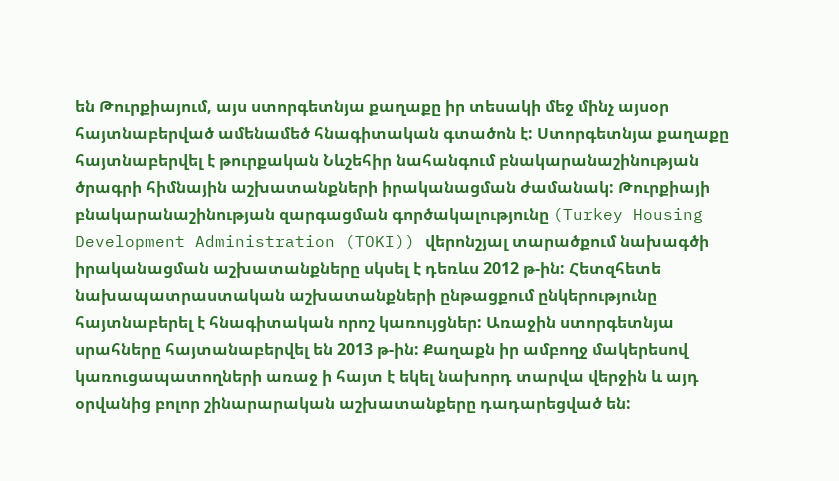են Թուրքիայում, այս ստորգետնյա քաղաքը իր տեսակի մեջ մինչ այսօր հայտնաբերված ամենամեծ հնագիտական գտածոն է: Ստորգետնյա քաղաքը հայտնաբերվել է թուրքական Նևշեհիր նահանգում բնակարանաշինության ծրագրի հիմնային աշխատանքների իրականացման ժամանակ: Թուրքիայի բնակարանաշինության զարգացման գործակալությունը (Turkey Housing Development Administration (TOKI)) վերոնշյալ տարածքում նախագծի իրականացման աշխատանքները սկսել է դեռևս 2012 թ-ին: Հետզհետե նախապատրաստական աշխատանքների ընթացքում ընկերությունը հայտնաբերել է հնագիտական որոշ կառույցներ: Առաջին ստորգետնյա սրահները հայտանաբերվել են 2013 թ-ին: Քաղաքն իր ամբողջ մակերեսով կառուցապատողների առաջ ի հայտ է եկել նախորդ տարվա վերջին և այդ օրվանից բոլոր շինարարական աշխատանքերը դադարեցված են: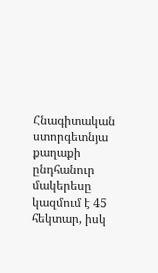Հնագիտական ստորգետնյա քաղաքի ընդհանուր մակերեսը կազմում է 45 հեկտար, իսկ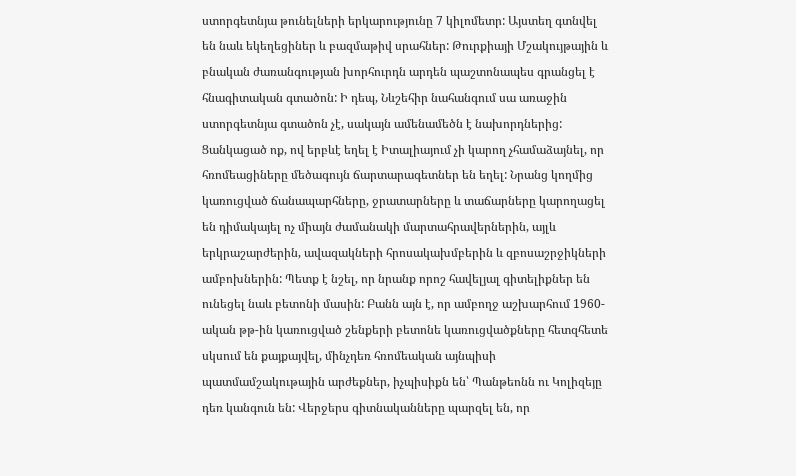ստորգետնյա թունելների երկարությունը 7 կիլոմետր: Այստեղ գտնվել են նաև եկեղեցիներ և բազմաթիվ սրահներ: Թուրքիայի Մշակույթային և բնական ժառանգության խորհուրդն արդեն պաշտոնապես գրանցել է հնագիտական գտածոն: Ի դեպ, Նևշեհիր նահանգում սա առաջին ստորգետնյա գտածոն չէ, սակայն ամենամեծն է նախորդներից:
Ցանկացած ոք, ով երբևէ եղել է Իտալիայում չի կարող չհամաձայնել, որ հռոմեացիները մեծագույն ճարտարագետներ են եղել: Նրանց կողմից կառուցված ճանապարհները, ջրատարները և տաճարները կարողացել են դիմակայել ոչ միայն ժամանակի մարտահրավերներին, այլև երկրաշարժերին, ավազակների հրոսակախմբերին և զբոսաշրջիկների ամբոխներին: Պետք է նշել, որ նրանք որոշ հավելյալ գիտելիքներ են ունեցել նաև բետոնի մասին: Բանն այն է, որ ամբողջ աշխարհում 1960-ական թթ-ին կառուցված շենքերի բետոնե կառուցվածքները հետզհետե սկսում են քայքայվել, մինչդեռ հռոմեական այնպիսի պատմամշակութային արժեքներ, իչպիսիքն են՝ Պանթեոնն ու Կոլիզեյը դեռ կանգուն են: Վերջերս գիտնականները պարզել են, որ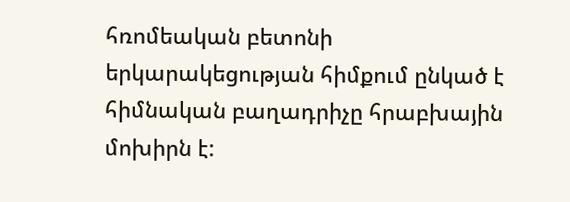հռոմեական բետոնի երկարակեցության հիմքում ընկած է հիմնական բաղադրիչը հրաբխային մոխիրն է: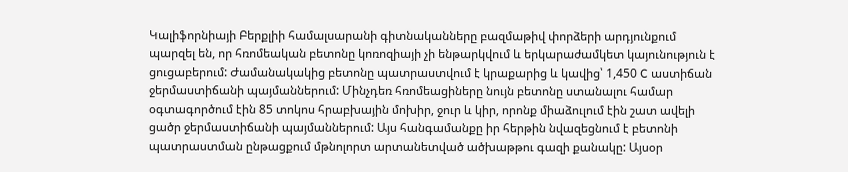Կալիֆորնիայի Բերքլիի համալսարանի գիտնականները բազմաթիվ փորձերի արդյունքում պարզել են, որ հռոմեական բետոնը կոռոզիայի չի ենթարկվում և երկարաժամկետ կայունություն է ցուցաբերում: Ժամանակակից բետոնը պատրաստվում է կրաքարից և կավից՝ 1,450 C աստիճան ջերմաստիճանի պայմաններում: Մինչդեռ հռոմեացիները նույն բետոնը ստանալու համար օգտագործում էին 85 տոկոս հրաբխային մոխիր, ջուր և կիր, որոնք միաձուլում էին շատ ավելի ցածր ջերմաստիճանի պայմաններում: Այս հանգամանքը իր հերթին նվազեցնում է բետոնի պատրաստման ընթացքում մթնոլորտ արտանետված ածխաթթու գազի քանակը: Այսօր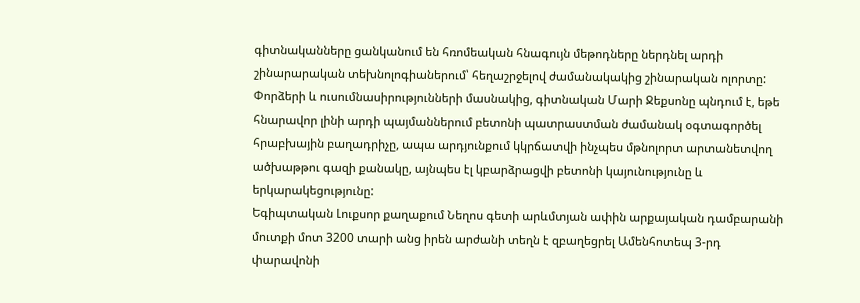գիտնականները ցանկանում են հռոմեական հնագույն մեթոդները ներդնել արդի շինարարական տեխնոլոգիաներում՝ հեղաշրջելով ժամանակակից շինարական ոլորտը: Փորձերի և ուսումնասիրությունների մասնակից, գիտնական Մարի Ջեքսոնը պնդում է, եթե հնարավոր լինի արդի պայմաններում բետոնի պատրաստման ժամանակ օգտագործել հրաբխային բաղադրիչը, ապա արդյունքում կկրճատվի ինչպես մթնոլորտ արտանետվող ածխաթթու գազի քանակը, այնպես էլ կբարձրացվի բետոնի կայունությունը և երկարակեցությունը:
Եգիպտական Լուքսոր քաղաքում Նեղոս գետի արևմտյան ափին արքայական դամբարանի մուտքի մոտ 3200 տարի անց իրեն արժանի տեղն է զբաղեցրել Ամենհոտեպ 3-րդ փարավոնի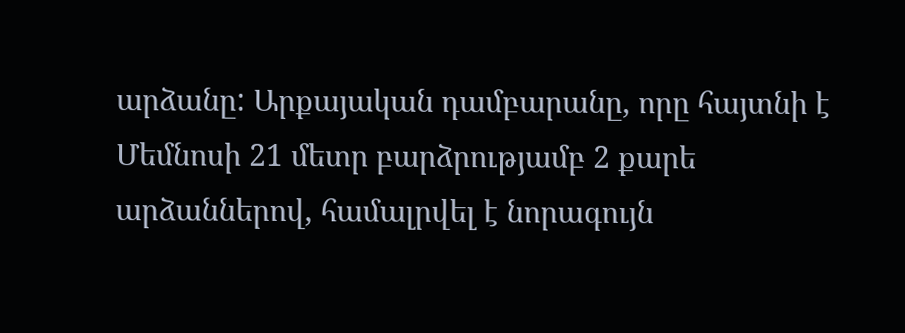արձանը: Արքայական դամբարանը, որը հայտնի է Մեմնոսի 21 մետր բարձրությամբ 2 քարե արձաններով, համալրվել է նորագույն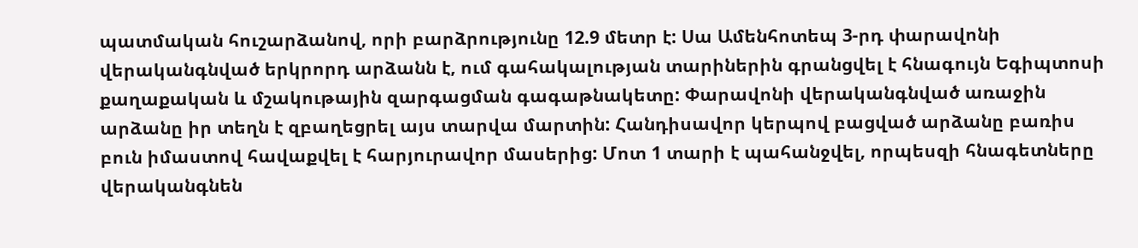պատմական հուշարձանով, որի բարձրությունը 12.9 մետր է: Սա Ամենհոտեպ 3-րդ փարավոնի վերականգնված երկրորդ արձանն է, ում գահակալության տարիներին գրանցվել է հնագույն Եգիպտոսի քաղաքական և մշակութային զարգացման գագաթնակետը: Փարավոնի վերականգնված առաջին արձանը իր տեղն է զբաղեցրել այս տարվա մարտին: Հանդիսավոր կերպով բացված արձանը բառիս բուն իմաստով հավաքվել է հարյուրավոր մասերից: Մոտ 1 տարի է պահանջվել, որպեսզի հնագետները վերականգնեն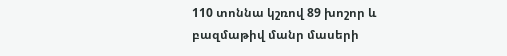110 տոննա կշռով 89 խոշոր և բազմաթիվ մանր մասերի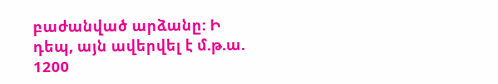բաժանված արձանը: Ի դեպ, այն ավերվել է մ.թ.ա. 1200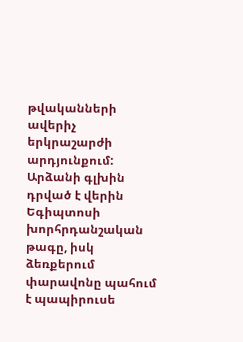թվականների ավերիչ երկրաշարժի արդյունքում: Արձանի գլխին դրված է վերին Եգիպտոսի խորհրդանշական թագը, իսկ ձեռքերում փարավոնը պահում է պապիրուսե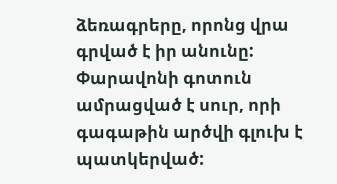ձեռագրերը, որոնց վրա գրված է իր անունը: Փարավոնի գոտուն ամրացված է սուր, որի գագաթին արծվի գլուխ է պատկերված: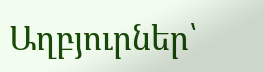Աղբյուրներ՝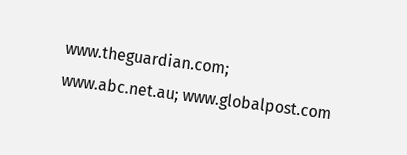www.theguardian.com; www.abc.net.au; www.globalpost.com